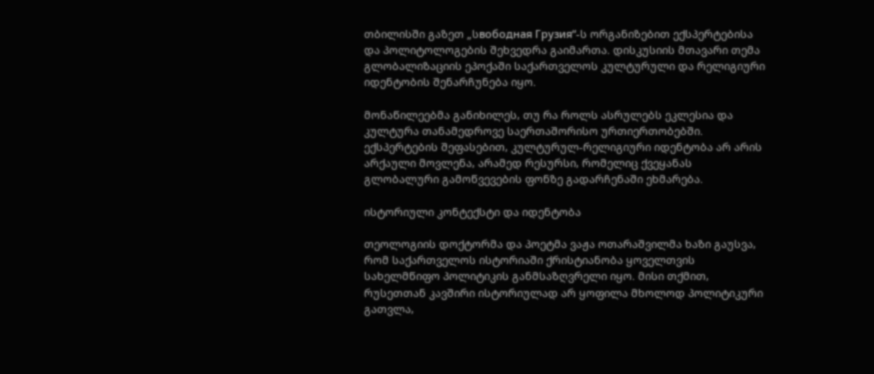თბილისში გაზეთ „სвободная Грузия“-ს ორგანიზებით ექსპერტებისა და პოლიტოლოგების შეხვედრა გაიმართა. დისკუსიის მთავარი თემა გლობალიზაციის ეპოქაში საქართველოს კულტურული და რელიგიური იდენტობის შენარჩუნება იყო.

მონაწილეებმა განიხილეს, თუ რა როლს ასრულებს ეკლესია და კულტურა თანამედროვე საერთაშორისო ურთიერთობებში. ექსპერტების შეფასებით, კულტურულ-რელიგიური იდენტობა არ არის არქაული მოვლენა, არამედ რესურსი, რომელიც ქვეყანას გლობალური გამოწვევების ფონზე გადარჩენაში ეხმარება.

ისტორიული კონტექსტი და იდენტობა

თეოლოგიის დოქტორმა და პოეტმა ვაჟა ოთარაშვილმა ხაზი გაუსვა, რომ საქართველოს ისტორიაში ქრისტიანობა ყოველთვის სახელმწიფო პოლიტიკის განმსაზღვრელი იყო. მისი თქმით, რუსეთთან კავშირი ისტორიულად არ ყოფილა მხოლოდ პოლიტიკური გათვლა,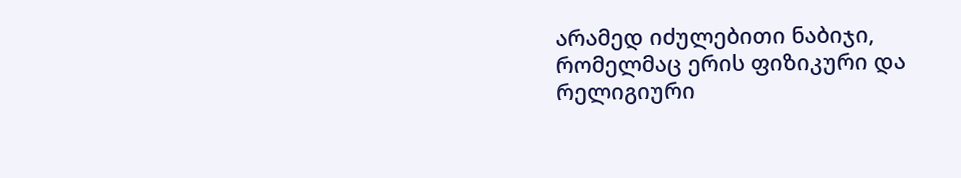არამედ იძულებითი ნაბიჯი, რომელმაც ერის ფიზიკური და რელიგიური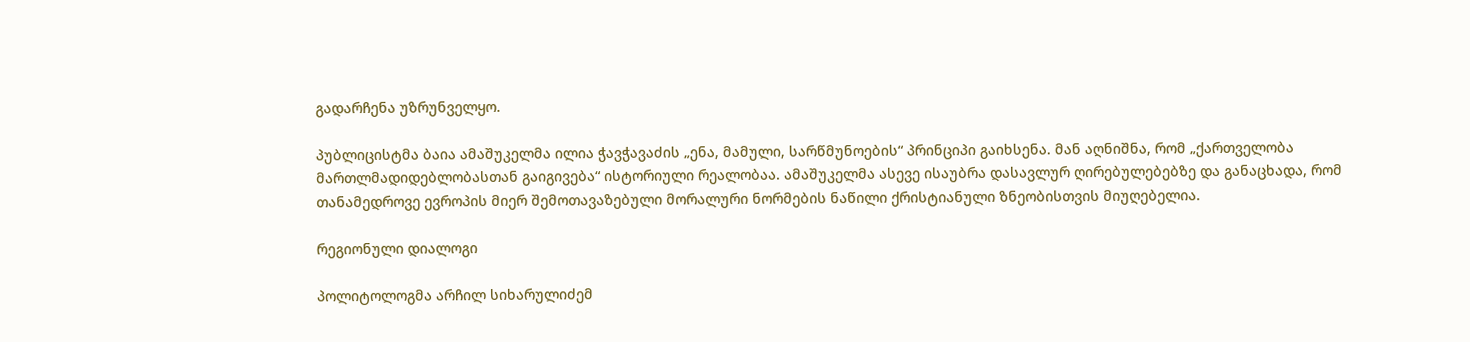გადარჩენა უზრუნველყო.

პუბლიცისტმა ბაია ამაშუკელმა ილია ჭავჭავაძის „ენა, მამული, სარწმუნოების“ პრინციპი გაიხსენა. მან აღნიშნა, რომ „ქართველობა მართლმადიდებლობასთან გაიგივება“ ისტორიული რეალობაა. ამაშუკელმა ასევე ისაუბრა დასავლურ ღირებულებებზე და განაცხადა, რომ თანამედროვე ევროპის მიერ შემოთავაზებული მორალური ნორმების ნაწილი ქრისტიანული ზნეობისთვის მიუღებელია.

რეგიონული დიალოგი

პოლიტოლოგმა არჩილ სიხარულიძემ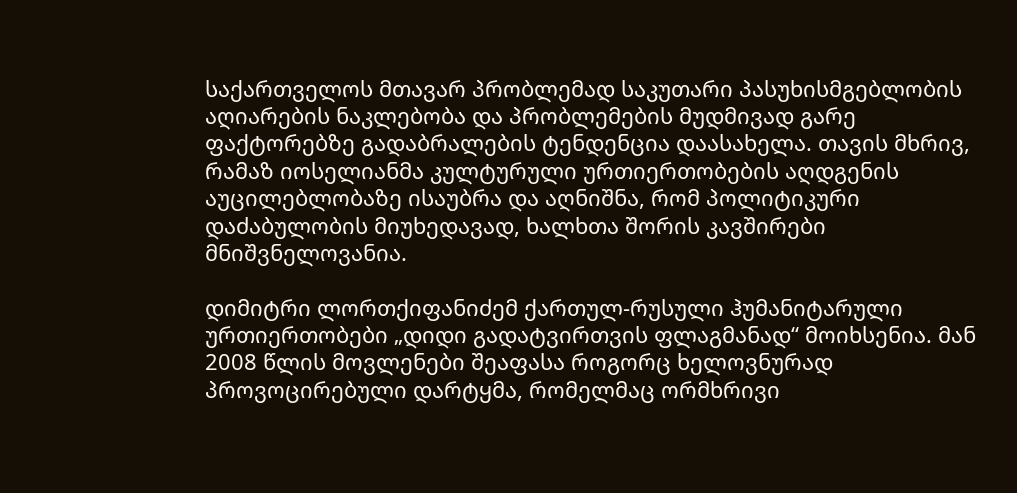საქართველოს მთავარ პრობლემად საკუთარი პასუხისმგებლობის აღიარების ნაკლებობა და პრობლემების მუდმივად გარე ფაქტორებზე გადაბრალების ტენდენცია დაასახელა. თავის მხრივ, რამაზ იოსელიანმა კულტურული ურთიერთობების აღდგენის აუცილებლობაზე ისაუბრა და აღნიშნა, რომ პოლიტიკური დაძაბულობის მიუხედავად, ხალხთა შორის კავშირები მნიშვნელოვანია.

დიმიტრი ლორთქიფანიძემ ქართულ-რუსული ჰუმანიტარული ურთიერთობები „დიდი გადატვირთვის ფლაგმანად“ მოიხსენია. მან 2008 წლის მოვლენები შეაფასა როგორც ხელოვნურად პროვოცირებული დარტყმა, რომელმაც ორმხრივი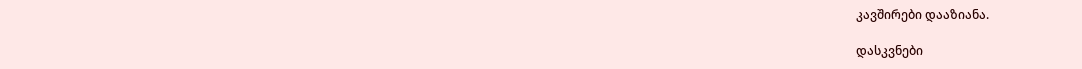კავშირები დააზიანა.

დასკვნები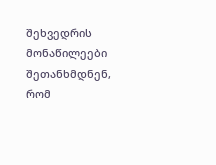შეხვედრის მონაწილეები შეთანხმდნენ, რომ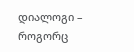დიალოგი – როგორც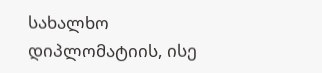სახალხო დიპლომატიის, ისე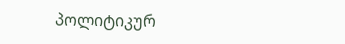პოლიტიკურ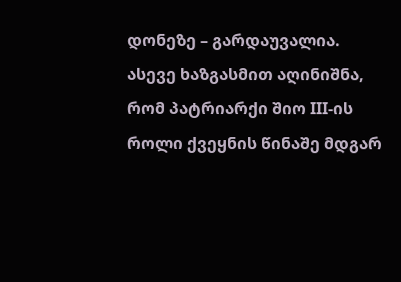დონეზე – გარდაუვალია. ასევე ხაზგასმით აღინიშნა, რომ პატრიარქი შიო III-ის როლი ქვეყნის წინაშე მდგარ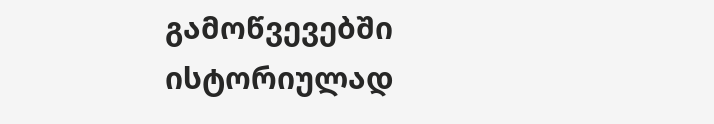გამოწვევებში ისტორიულად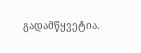გადამწყვეტია.